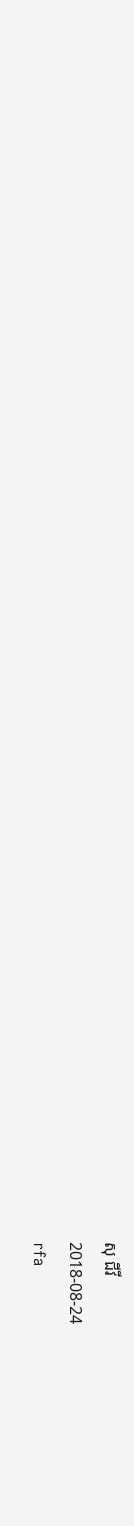សុ ជីវី
2018-08-24
rfa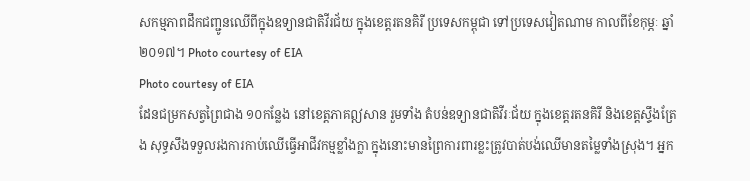សកម្មភាពដឹកជញ្ជូនឈើពីក្នុងឧទ្យានជាតិវីរជ័យ ក្នុងខេត្តរតនគិរី ប្រទេសកម្ពុជា ទៅប្រទេសវៀតណាម កាលពីខែកុម្ភៈ ឆ្នាំ២០១៧។ Photo courtesy of EIA
Photo courtesy of EIA
ដែនជម្រកសត្វព្រៃជាង ១០កន្លែង នៅខេត្តភាគឦសាន រួមទាំង តំបន់ឧទ្យានជាតិវីរៈជ័យ ក្នុងខេត្តរតនគិរី និងខេត្តស្ទឹងត្រែង សុទ្ធសឹងទទួលរងការកាប់ឈើធ្វើអាជីវកម្មខ្លាំងក្លា ក្នុងនោះមានព្រៃការពារខ្លះត្រូវបាត់បង់ឈើមានតម្លៃទាំងស្រុង។ អ្នក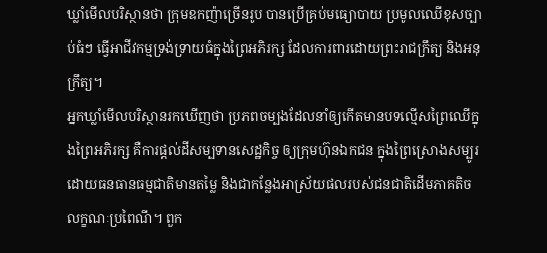ឃ្លាំមើលបរិស្ថានថា ក្រុមឧកញ៉ាច្រើនរូប បានប្រើគ្រប់មធ្យោបាយ ប្រមូលឈើខុសច្បាប់ធំៗ ធ្វើអាជីវកម្មទ្រង់ទ្រាយធំក្នុងព្រៃអភិរក្ស ដែលការពារដោយព្រះរាជក្រឹត្យ និងអនុក្រឹត្យ។
អ្នកឃ្លាំមើលបរិស្ថានរកឃើញថា ប្រភពចម្បងដែលនាំឲ្យកើតមានបទល្មើសព្រៃឈើក្នុងព្រៃអភិរក្ស គឺការផ្តល់ដីសម្បទានសេដ្ឋកិច្ច ឲ្យក្រុមហ៊ុនឯកជន ក្នុងព្រៃស្រោងសម្បូរដោយធនធានធម្មជាតិមានតម្លៃ និងជាកន្លែងអាស្រ័យផលរបស់ជនជាតិដើមភាគតិចលក្ខណៈប្រពៃណី។ ពួក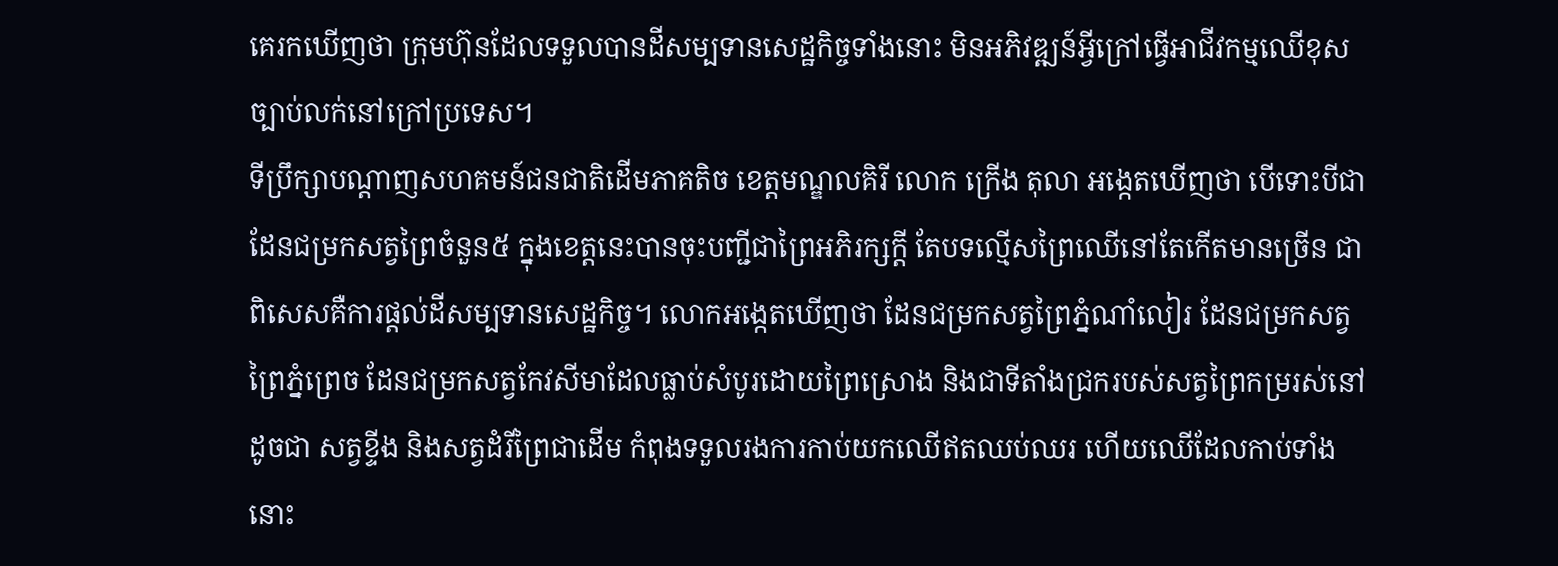គេរកឃើញថា ក្រុមហ៊ុនដែលទទួលបានដីសម្បទានសេដ្ឋកិច្ចទាំងនោះ មិនអភិវឌ្ឍន៍អ្វីក្រៅធ្វើអាជីវកម្មឈើខុសច្បាប់លក់នៅក្រៅប្រទេស។
ទីប្រឹក្សាបណ្ដាញសហគមន៍ជនជាតិដើមភាគតិច ខេត្តមណ្ឌលគិរី លោក ក្រើង តុលា អង្កេតឃើញថា បើទោះបីជា ដែនជម្រកសត្វព្រៃចំនួន៥ ក្នុងខេត្តនេះបានចុះបញ្ជីជាព្រៃអភិរក្សក្តី តែបទល្មើសព្រៃឈើនៅតែកើតមានច្រើន ជាពិសេសគឺការផ្តល់ដីសម្បទានសេដ្ឋកិច្ច។ លោកអង្កេតឃើញថា ដែនជម្រកសត្វព្រៃភ្នំណាំលៀរ ដែនជម្រកសត្វព្រៃភ្នំព្រេច ដែនជម្រកសត្វកែវសីមាដែលធ្លាប់សំបូរដោយព្រៃស្រោង និងជាទីតាំងជ្រករបស់សត្វព្រៃកម្ររស់នៅ ដូចជា សត្វខ្ទីង និងសត្វដំរីព្រៃជាដើម កំពុងទទួលរងការកាប់យកឈើឥតឈប់ឈរ ហើយឈើដែលកាប់ទាំងនោះ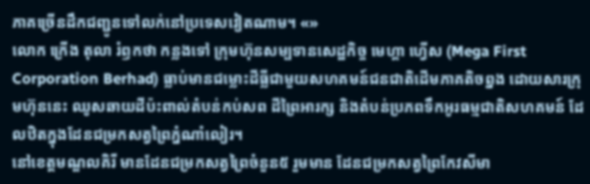ភាគច្រើនដឹកជញ្ជូនទៅលក់នៅប្រទេសវៀតណាម។ «»
លោក ក្រើង តុលា រំឭកថា កន្លងទៅ ក្រុមហ៊ុនសម្បទានសេដ្ឋកិច្ច មេហ្គា ហ្វើស (Mega First Corporation Berhad) ធ្លាប់មានជម្លោះដីធ្លីជាមួយសហគមន៍ជនជាតិដើមភាគតិចព្នង ដោយសារក្រុមហ៊ុននេះ ឈូសឆាយដីប៉ះពាល់តំបន់កប់សព ដីព្រៃអារក្ស និងតំបន់ប្រភពទឹកអូរធម្មជាតិសហគមន៍ ដែលឋិតក្នុងដែនជម្រកសត្វព្រៃភ្នំណាំលៀរ។
នៅខេត្តមណ្ឌលគិរី មានដែនជម្រកសត្វព្រៃចំនួន៥ រួមមាន ដែនជម្រកសត្វព្រៃកែវសីមា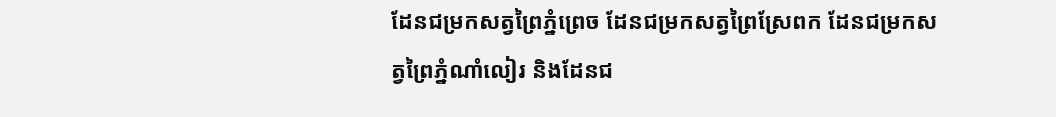ដែនជម្រកសត្វព្រៃភ្នំព្រេច ដែនជម្រកសត្វព្រៃស្រែពក ដែនជម្រកសត្វព្រៃភ្នំណាំលៀរ និងដែនជ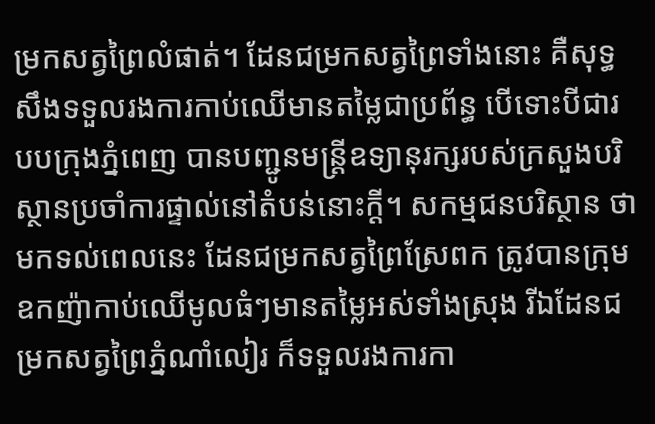ម្រកសត្វព្រៃលំផាត់។ ដែនជម្រកសត្វព្រៃទាំងនោះ គឺសុទ្ធសឹងទទួលរងការកាប់ឈើមានតម្លៃជាប្រព័ន្ធ បើទោះបីជារបបក្រុងភ្នំពេញ បានបញ្ជូនមន្ត្រីឧទ្យានុរក្សរបស់ក្រសួងបរិស្ថានប្រចាំការផ្ទាល់នៅតំបន់នោះក្ដី។ សកម្មជនបរិស្ថាន ថា មកទល់ពេលនេះ ដែនជម្រកសត្វព្រៃស្រែពក ត្រូវបានក្រុមឧកញ៉ាកាប់ឈើមូលធំៗមានតម្លៃអស់ទាំងស្រុង រីឯដែនជម្រកសត្វព្រៃភ្នំណាំលៀរ ក៏ទទួលរងការកា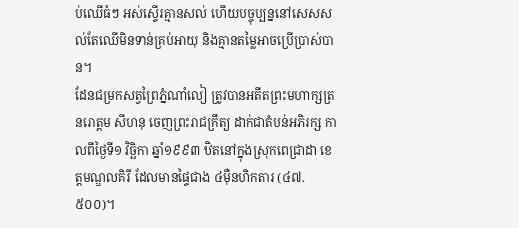ប់ឈើធំៗ អស់ស្ទើរគ្មានសល់ ហើយបច្ចុប្បន្ននៅសេសសល់តែឈើមិនទាន់គ្រប់អាយុ និងគ្មានតម្លៃអាចប្រើប្រាស់បាន។
ដែនជម្រកសត្វព្រៃភ្នំណាំលៀ ត្រូវបានអតីតព្រះមហាក្សត្រ នរោត្តម សីហនុ ចេញព្រះរាជក្រឹត្យ ដាក់ជាតំបន់អភិរក្ស កាលពីថ្ងៃទី១ វិច្ឆិកា ឆ្នាំ១៩៩៣ ឋិតនៅក្នុងស្រុកពេជ្រាដា ខេត្តមណ្ឌលគិរី ដែលមានផ្ទៃជាង ៤ម៉ឺនហិកតារ (៤៧.៥០០)។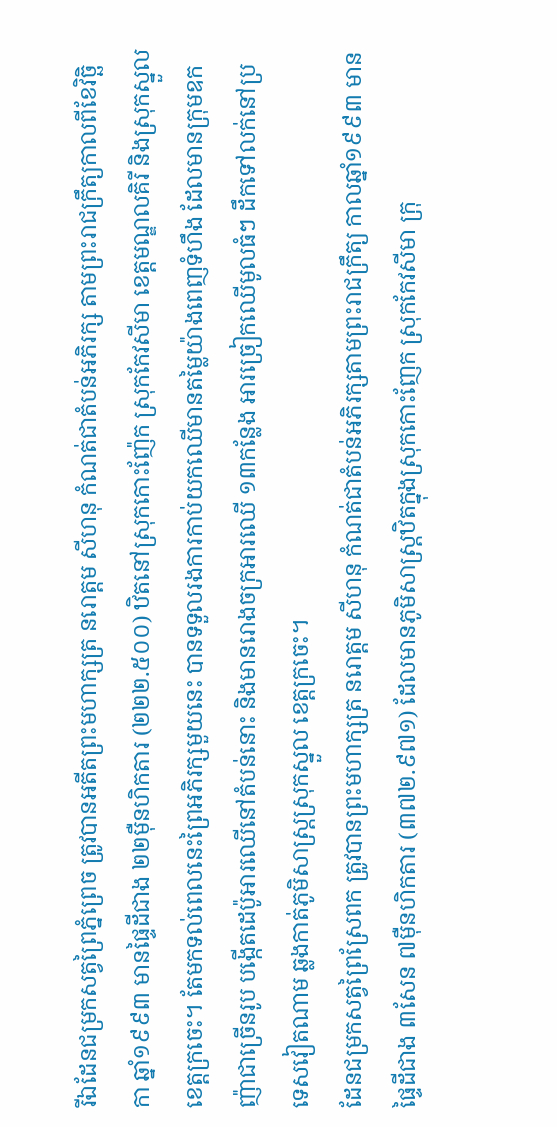រីឯដែនជម្រកសត្វព្រៃភ្នំព្រេច ត្រូវបានអតីតព្រះមហាក្សត្រ នរោត្តម សីហនុ កំណត់ជាតំបន់អភិរក្ស តាមព្រះរាជក្រឹត្យកាលពីខែវិច្ឆិកា ឆ្នាំ១៩៩៣ មានផ្ទៃដីជាង ២២ម៉ឺនហិកតារ (២២២.៥០០) ឋិតនៅស្រុកកោះញ៉ែក ស្រុកកែវសីមា ខេត្តមណ្ឌលគិរី និងស្រុកស្នួល ខេត្តក្រចេះ។ តែមកទល់ពេលនេះព្រៃអភិរក្សមួយនេះ បានទទួលរងការកាប់យកឈើមានតម្លៃយ៉ាងពេញទំហឹង ដែលមានក្រុមឧកញ៉ាជាច្រើនរូប បង្កើតដេប៉ូអារឈើនៅតំបន់នោះ និងមានរោងចក្រអារឈើ ១៣កន្លែង អារច្រៀកឈើមូលធំៗ ដឹកទៅលក់នៅប្រទេសវៀតណាម ឆ្លងកាត់ភូមិសាស្ត្រស្រុកស្នួល ខេត្តក្រចេះ។
ដែនជម្រកសត្វព្រៃស្រែពក ត្រូវបានព្រះមហាក្សត្រ នរោត្តម សីហនុ កំណត់ជាតំបន់អភិរក្សតាមព្រះរាជក្រឹត្យ កាលឆ្នាំ១៩៩៣ មានផ្ទៃដីជាង ៣សែន ៧ម៉ឺនហិកតារ (៣៧២.៩៧១) ដែលមានភូមិសាស្ត្រឋិតក្នុងស្រុកកោះញែក ស្រុកកែវសីមា ក្រុ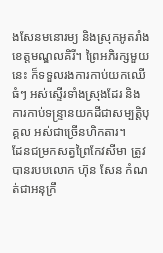ងសែនមនោរម្យ និងស្រុកអូតរាំង ខេត្តមណ្ឌលគិរី។ ព្រៃអភិរក្សមួយនេះ ក៏ទទួលរងការកាប់យកឈើធំៗ អស់ស្ទើរទាំងស្រុងដែរ និងការកាប់ទន្ទ្រានយកដីជាសម្បត្តិបុគ្គល អស់ជាច្រើនហិកតារ។
ដែនជម្រកសត្វព្រៃកែវសីមា ត្រូវបានរបបលោក ហ៊ុន សែន កំណត់ជាអនុក្រឹ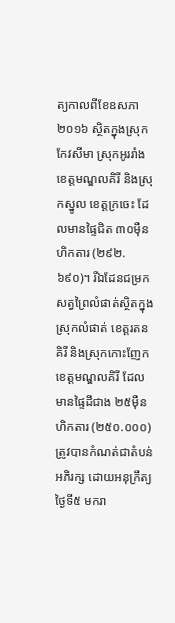ត្យកាលពីខែឧសភា ២០១៦ ស្ថិតក្នុងស្រុកកែវសីមា ស្រុកអូររាំង ខេត្តមណ្ឌលគិរី និងស្រុកស្នូល ខេត្តក្រចេះ ដែលមានផ្ទៃជិត ៣០ម៉ឺនហិកតារ (២៩២. ៦៩០)។ រីឯដែនជម្រកសត្វព្រៃលំផាត់ស្ថិតក្នុងស្រុកលំផាត់ ខេត្តរតនគិរី និងស្រុកកោះញែក ខេត្តមណ្ឌលគិរី ដែលមានផ្ទៃដីជាង ២៥ម៉ឺនហិកតារ (២៥០.០០០) ត្រូវបានកំណត់ជាតំបន់អភិរក្ស ដោយអនុក្រឹត្យថ្ងៃទី៥ មករា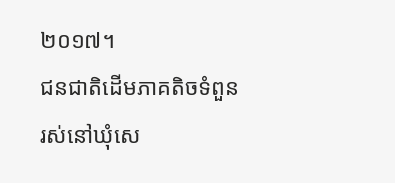២០១៧។
ជនជាតិដើមភាគតិចទំពួន រស់នៅឃុំសេ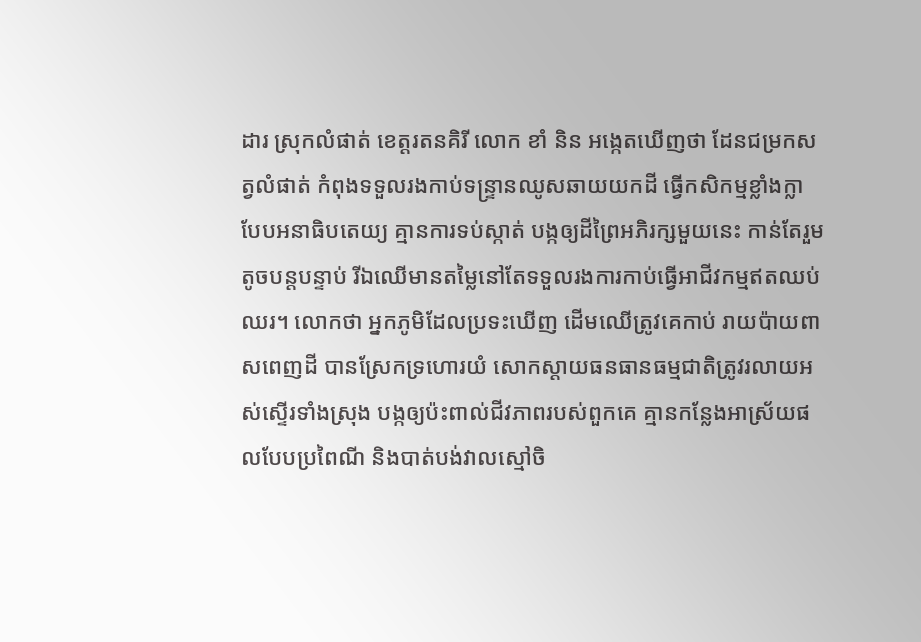ដារ ស្រុកលំផាត់ ខេត្តរតនគិរី លោក ខាំ និន អង្កេតឃើញថា ដែនជម្រកសត្វលំផាត់ កំពុងទទួលរងកាប់ទន្ទ្រានឈូសឆាយយកដី ធ្វើកសិកម្មខ្លាំងក្លា បែបអនាធិបតេយ្យ គ្មានការទប់ស្កាត់ បង្កឲ្យដីព្រៃអភិរក្សមួយនេះ កាន់តែរួមតូចបន្តបន្ទាប់ រីឯឈើមានតម្លៃនៅតែទទួលរងការកាប់ធ្វើអាជីវកម្មឥតឈប់ឈរ។ លោកថា អ្នកភូមិដែលប្រទះឃើញ ដើមឈើត្រូវគេកាប់ រាយប៉ាយពាសពេញដី បានស្រែកទ្រហោរយំ សោកស្ដាយធនធានធម្មជាតិត្រូវរលាយអស់ស្ទើរទាំងស្រុង បង្កឲ្យប៉ះពាល់ជីវភាពរបស់ពួកគេ គ្មានកន្លែងអាស្រ័យផលបែបប្រពៃណី និងបាត់បង់វាលស្មៅចិ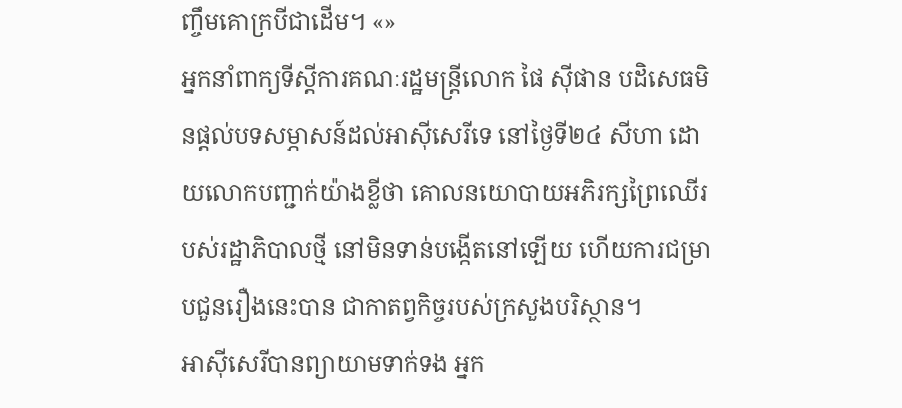ញ្ចឹមគោក្របីជាដើម។ «»
អ្នកនាំពាក្យទីស្តីការគណៈរដ្ឋមន្ត្រីលោក ផៃ ស៊ីផាន បដិសេធមិនផ្ដល់បទសម្ភាសន៍ដល់អាស៊ីសេរីទេ នៅថ្ងៃទី២៤ សីហា ដោយលោកបញ្ជាក់យ៉ាងខ្លីថា គោលនយោបាយអភិរក្សព្រៃឈើរបស់រដ្ឋាភិបាលថ្មី នៅមិនទាន់បង្កើតនៅឡើយ ហើយការជម្រាបជួនរឿងនេះបាន ជាកាតព្វកិច្ចរបស់ក្រសួងបរិស្ថាន។
អាស៊ីសេរីបានព្យាយាមទាក់ទង អ្នក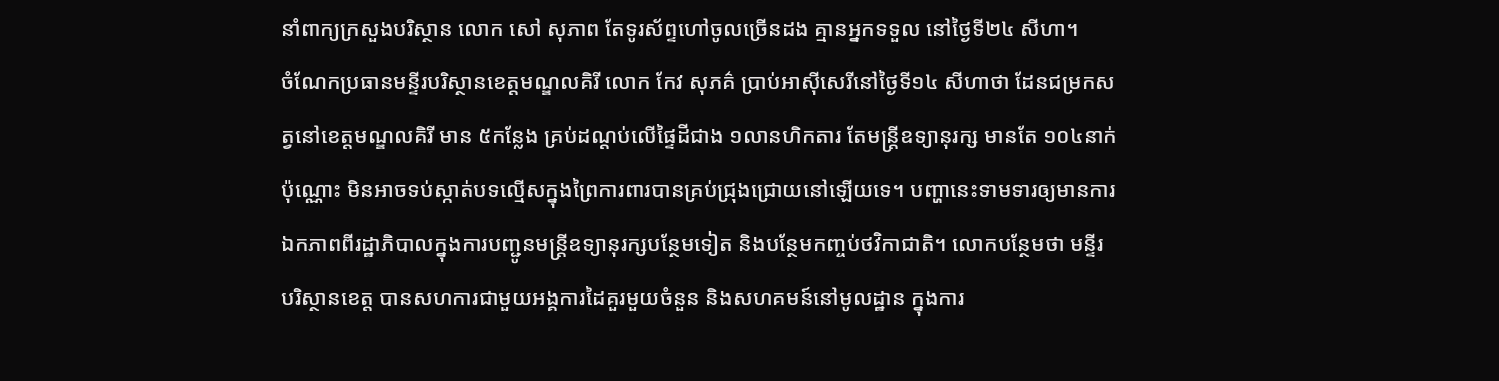នាំពាក្យក្រសួងបរិស្ថាន លោក សៅ សុភាព តែទូរស័ព្ទហៅចូលច្រើនដង គ្មានអ្នកទទួល នៅថ្ងៃទី២៤ សីហា។
ចំណែកប្រធានមន្ទីរបរិស្ថានខេត្តមណ្ឌលគិរី លោក កែវ សុភគ៌ ប្រាប់អាស៊ីសេរីនៅថ្ងៃទី១៤ សីហាថា ដែនជម្រកសត្វនៅខេត្តមណ្ឌលគិរី មាន ៥កន្លែង គ្រប់ដណ្ដប់លើផ្ទៃដីជាង ១លានហិកតារ តែមន្ត្រីឧទ្យានុរក្ស មានតែ ១០៤នាក់ ប៉ុណ្ណោះ មិនអាចទប់ស្កាត់បទល្មើសក្នុងព្រៃការពារបានគ្រប់ជ្រុងជ្រោយនៅឡើយទេ។ បញ្ហានេះទាមទារឲ្យមានការឯកភាពពីរដ្ឋាភិបាលក្នុងការបញ្ជូនមន្ត្រីឧទ្យានុរក្សបន្ថែមទៀត និងបន្ថែមកញ្ចប់ថវិកាជាតិ។ លោកបន្ថែមថា មន្ទីរបរិស្ថានខេត្ត បានសហការជាមួយអង្គការដៃគួរមួយចំនួន និងសហគមន៍នៅមូលដ្ឋាន ក្នុងការ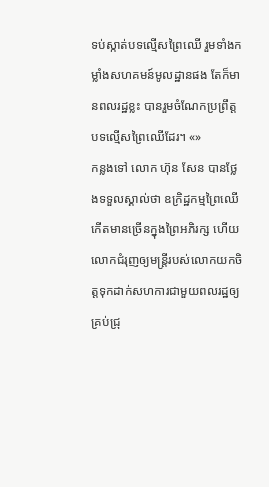ទប់ស្កាត់បទល្មើសព្រៃឈើ រួមទាំងកម្លាំងសហគមន៍មូលដ្ឋានផង តែក៏មានពលរដ្ឋខ្លះ បានរួមចំណែកប្រព្រឹត្តបទល្មើសព្រៃឈើដែរ។ «»
កន្លងទៅ លោក ហ៊ុន សែន បានថ្លែងទទួលស្គាល់ថា ឧក្រិដ្ឋកម្មព្រៃឈើកើតមានច្រើនក្នុងព្រៃអភិរក្ស ហើយលោកជំរុញឲ្យមន្ត្រីរបស់លោកយកចិត្តទុកដាក់សហការជាមួយពលរដ្ឋឲ្យគ្រប់ជ្រុ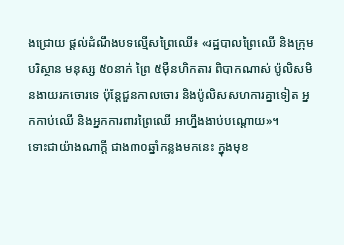ងជ្រោយ ផ្ដល់ដំណឹងបទល្មើសព្រៃឈើ៖ «រដ្ឋបាលព្រៃឈើ និងក្រុមបរិស្ថាន មនុស្ស ៥០នាក់ ព្រៃ ៥ម៉ឺនហិកតារ ពិបាកណាស់ ប៉ូលិសមិនងាយរកចោរទេ ប៉ុន្តែជួនកាលចោរ និងប៉ូលិសសហការគ្នាទៀត អ្នកកាប់ឈើ និងអ្នកការពារព្រៃឈើ អាហ្នឹងងាប់បណ្ដោយ»។
ទោះជាយ៉ាងណាក្តី ជាង៣០ឆ្នាំកន្លងមកនេះ ក្នុងមុខ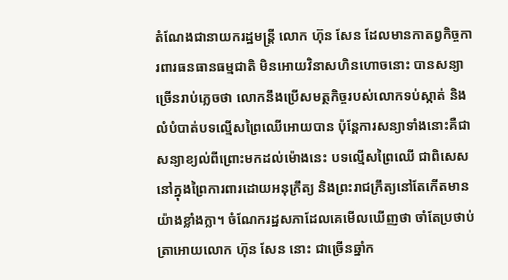តំណែងជានាយករដ្ឋមន្ត្រី លោក ហ៊ុន សែន ដែលមានកាតព្វកិច្ចការពារធនធានធម្មជាតិ មិនអោយវិនាសហិនហោចនោះ បានសន្យាច្រើនរាប់ភ្លេចថា លោកនឹងប្រើសមត្ថកិច្ចរបស់លោកទប់ស្កាត់ និងលំបំបាត់បទល្មើសព្រៃឈើអោយបាន ប៉ុន្តែការសន្យាទាំងនោះគឺជាសន្យាខ្យល់ពីព្រោះមកដល់ម៉ោងនេះ បទល្មើសព្រៃឈើ ជាពិសេសនៅក្នុងព្រៃការពារដោយអនុក្រឹត្យ និងព្រះរាជក្រឹត្យនៅតែកើតមានយ៉ាងខ្លាំងក្លា។ ចំណែករដ្ឋសភាដែលគេមើលឃើញថា ចាំតែប្រថាប់ត្រាអោយលោក ហ៊ុន សែន នោះ ជាច្រើនឆ្នាំក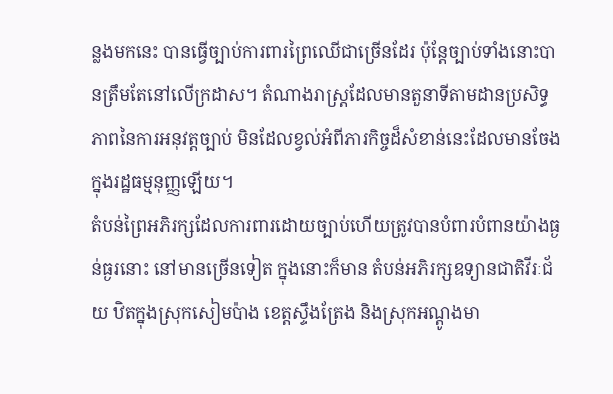ន្លងមកនេះ បានធ្វើច្បាប់ការពារព្រៃឈើជាច្រើនដែរ ប៉ុន្តែច្បាប់ទាំងនោះបានត្រឹមតែនៅលើក្រដាស។ តំណាងរាស្ត្រដែលមានតួនាទីតាមដានប្រសិទ្ធភាពនៃការអនុវត្តច្បាប់ មិនដែលខ្វល់អំពីភារកិច្ចដ៏សំខាន់នេះដែលមានចែងក្នុងរដ្ឋធម្មនុញ្ញឡើយ។
តំបន់ព្រៃអភិរក្សដែលការពារដោយច្បាប់ហើយត្រូវបានបំពារបំពានយ៉ាងធ្ងន់ធ្ងរនោះ នៅមានច្រើនទៀត ក្នុងនោះក៏មាន តំបន់អភិរក្សឧទ្យានជាតិវីរៈជ័យ ឋិតក្នុងស្រុកសៀមប៉ាង ខេត្តស្ទឹងត្រែង និងស្រុកអណ្តូងមា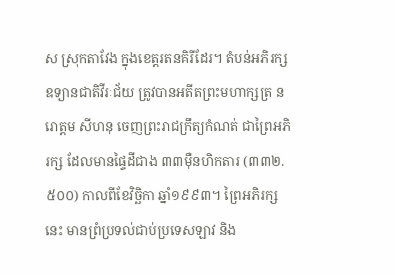ស ស្រុកតាវែង ក្នុងខេត្តរតនគិរីដែរ។ តំបន់អភិរក្សឧទ្យានជាតិវីរៈជ័យ ត្រូវបានអតីតព្រះមហាក្សត្រ នរោត្តម សីហនុ ចេញព្រះរាជក្រឹត្យកំណត់ ជាព្រៃអភិរក្ស ដែលមានផ្ទៃដីជាង ៣៣ម៉ឺនហិកតារ (៣៣២.៥០០) កាលពីខែវិច្ឆិកា ឆ្នាំ១៩៩៣។ ព្រៃអភិរក្សនេះ មានព្រំប្រទល់ជាប់ប្រទេសឡាវ និង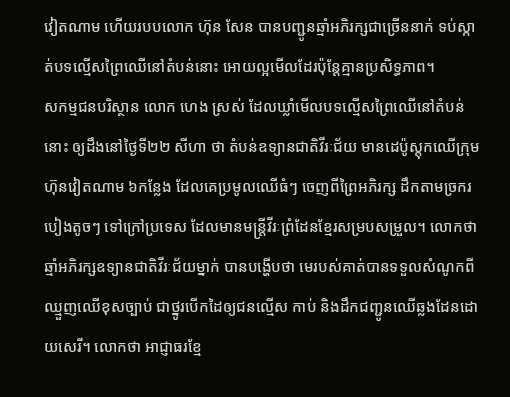វៀតណាម ហើយរបបលោក ហ៊ុន សែន បានបញ្ជូនឆ្មាំអភិរក្សជាច្រើននាក់ ទប់ស្កាត់បទល្មើសព្រៃឈើនៅតំបន់នោះ អោយល្អមើលដែរប៉ុន្តែគ្មានប្រសិទ្ធភាព។
សកម្មជនបរិស្ថាន លោក ហេង ស្រស់ ដែលឃ្លាំមើលបទល្មើសព្រៃឈើនៅតំបន់នោះ ឲ្យដឹងនៅថ្ងៃទី២២ សីហា ថា តំបន់ឧទ្យានជាតិវីរៈជ័យ មានដេប៉ូស្តុកឈើក្រុមហ៊ុនវៀតណាម ៦កន្លែង ដែលគេប្រមូលឈើធំៗ ចេញពីព្រៃអភិរក្ស ដឹកតាមច្រករបៀងតូចៗ ទៅក្រៅប្រទេស ដែលមានមន្ត្រីវីរៈព្រំដែនខ្មែរសម្របសម្រួល។ លោកថា ឆ្មាំអភិរក្សឧទ្យានជាតិវីរៈជ័យម្នាក់ បានបង្ហើបថា មេរបស់គាត់បានទទួលសំណូកពីឈ្មួញឈើខុសច្បាប់ ជាថ្នូរបើកដៃឲ្យជនល្មើស កាប់ និងដឹកជញ្ជូនឈើឆ្លងដែនដោយសេរី។ លោកថា អាជ្ញាធរខ្មែ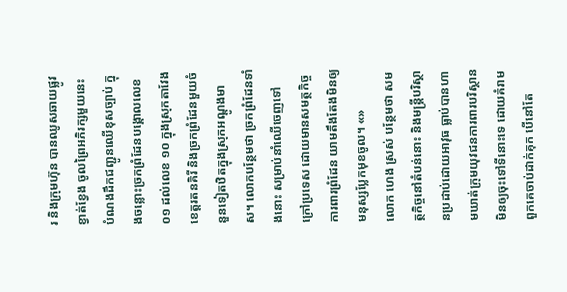រ និងក្រុមហ៊ុន បានឈូសឆាយផ្លូវខ្វាត់ខ្វែង ចូលព្រៃអភិរក្សមួយនេះ បំណងដឹកជញ្ជូនឈើខុសច្បាប់ ក្នុងចន្លោះច្រកព្រំដែនបង្គោលលេខ ០១ ដល់លេខ ១០ ក្នុងស្រុកតាវែង ខេត្តរតនគិរី និងច្រកព្រំដែនមួយចំនួនទៀតឋិតក្នុងស្រុកអណ្តូងមាស។ លោកបន្ថែមថា ច្រកព្រំដែនទាំងនោះ សម្រាប់នាំឈើចេញទៅក្រៅប្រទេស ដោយមានសមត្ថកិច្ចការពារព្រំដែន យាមតឹងតែងមិនឲ្យមនុស្សប្លែកមុខចូល។ «»
លោក ហេង ស្រស់ បន្ថែមថា សមត្ថកិច្ចនៅតំបន់នោះ និងមន្ត្រីបរិស្ថានប្រដាប់ដោយអាវុធ ធ្លាប់បានហាមឃាត់ក្រុមយុវជនការពារបរិស្ថាន មិនឲ្យចុះទៅទីនោះទេ ដោយគំរាមពួកគេចាប់ដាក់គុក បើនៅតែ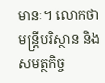មានៈ។ លោកថា មន្ត្រីបរិស្ថាន និងសមត្ថកិច្ច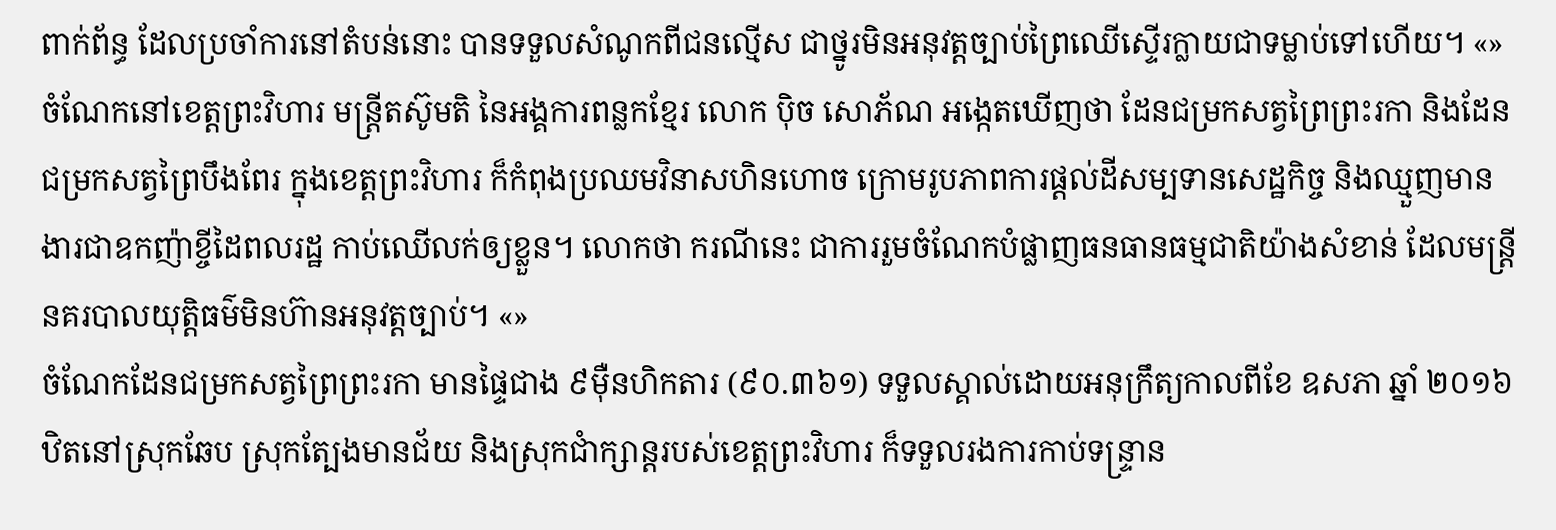ពាក់ព័ន្ធ ដែលប្រចាំការនៅតំបន់នោះ បានទទួលសំណូកពីជនល្មើស ជាថ្នូរមិនអនុវត្តច្បាប់ព្រៃឈើស្ទើរក្លាយជាទម្លាប់ទៅហើយ។ «»
ចំណែកនៅខេត្តព្រះវិហារ មន្ត្រីតស៊ូមតិ នៃអង្គការពន្លកខ្មែរ លោក ប៉ិច សោភ័ណ អង្កេតឃើញថា ដែនជម្រកសត្វព្រៃព្រះរកា និងដែនជម្រកសត្វព្រៃបឹងពែរ ក្នុងខេត្តព្រះវិហារ ក៏កំពុងប្រឈមវិនាសហិនហោច ក្រោមរូបភាពការផ្តល់ដីសម្បទានសេដ្ឋកិច្ច និងឈ្មួញមានងារជាឧកញ៉ាខ្ចីដៃពលរដ្ឋ កាប់ឈើលក់ឲ្យខ្លួន។ លោកថា ករណីនេះ ជាការរួមចំណែកបំផ្លាញធនធានធម្មជាតិយ៉ាងសំខាន់ ដែលមន្ត្រីនគរបាលយុត្តិធម៌មិនហ៊ានអនុវត្តច្បាប់។ «»
ចំណែកដែនជម្រកសត្វព្រៃព្រះរកា មានផ្ទៃជាង ៩ម៉ឺនហិកតារ (៩០.៣៦១) ទទួលស្គាល់ដោយអនុក្រឹត្យកាលពីខែ ឧសភា ឆ្នាំ ២០១៦ ឋិតនៅស្រុកឆែប ស្រុកត្បែងមានជ័យ និងស្រុកជាំក្សាន្តរបស់ខេត្តព្រះវិហារ ក៏ទទួលរងការកាប់ទន្ទ្រាន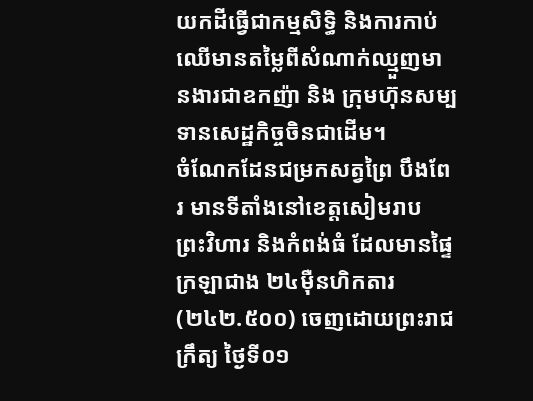យកដីធ្វើជាកម្មសិទ្ធិ និងការកាប់ឈើមានតម្លៃពីសំណាក់ឈ្មួញមានងារជាឧកញ៉ា និង ក្រុមហ៊ុនសម្បទានសេដ្ឋកិច្ចចិនជាដើម។
ចំណែកដែនជម្រកសត្វព្រៃ បឹងពែរ មានទីតាំងនៅខេត្តសៀមរាប ព្រះវិហារ និងកំពង់ធំ ដែលមានផ្ទៃក្រឡាជាង ២៤ម៉ឺនហិកតារ (២៤២.៥០០) ចេញដោយព្រះរាជក្រឹត្យ ថ្ងៃទី០១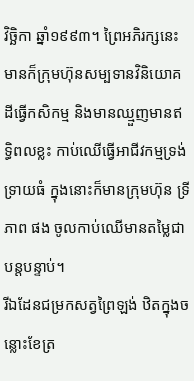វិច្ឆិកា ឆ្នាំ១៩៩៣។ ព្រៃអភិរក្សនេះមានក៏ក្រុមហ៊ុនសម្បទានវិនិយោគដីធ្វើកសិកម្ម និងមានឈ្មួញមានឥទ្ធិពលខ្លះ កាប់ឈើធ្វើអាជីវកម្មទ្រង់ទ្រាយធំ ក្នុងនោះក៏មានក្រុមហ៊ុន ទ្រី ភាព ផង ចូលកាប់ឈើមានតម្លៃជាបន្តបន្ទាប់។
រីឯដែនជម្រកសត្វព្រៃឡង់ ឋិតក្នុងចន្លោះខែត្រ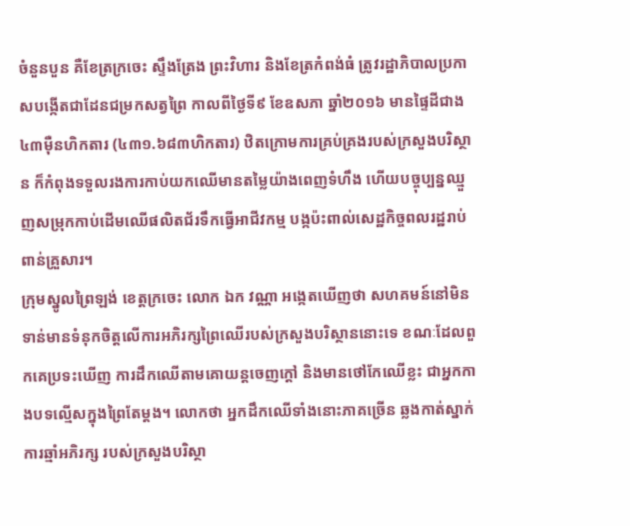ចំនួនបួន គឺខែត្រក្រចេះ ស្ទឹងត្រែង ព្រះវិហារ និងខែត្រកំពង់ធំ ត្រូវរដ្ឋាភិបាលប្រកាសបង្កើតជាដែនជម្រកសត្វព្រៃ កាលពីថ្ងៃទី៩ ខែឧសភា ឆ្នាំ២០១៦ មានផ្ទៃដីជាង ៤៣ម៉ឺនហិកតារ (៤៣១.៦៨៣ហិកតារ) ឋិតក្រោមការគ្រប់គ្រងរបស់ក្រសួងបរិស្ថាន ក៏កំពុងទទួលរងការកាប់យកឈើមានតម្លៃយ៉ាងពេញទំហឹង ហើយបច្ចុប្បន្នឈ្មួញសម្រុកកាប់ដើមឈើផលិតជ័រទឹកធ្វើអាជីវកម្ម បង្កប៉ះពាល់សេដ្ឋកិច្ចពលរដ្ឋរាប់ពាន់គ្រួសារ។
ក្រុមស្នូលព្រៃឡង់ ខេត្តក្រចេះ លោក ឯក វណ្ណា អង្កេតឃើញថា សហគមន៍នៅមិនទាន់មានទំនុកចិត្តលើការអភិរក្សព្រៃឈើរបស់ក្រសួងបរិស្ថាននោះទេ ខណៈដែលពួកគេប្រទះឃើញ ការដឹកឈើតាមគោយន្តចេញក្តៅ និងមានថៅកែឈើខ្លះ ជាអ្នកកាងបទល្មើសក្នុងព្រៃតែម្ដង។ លោកថា អ្នកដឹកឈើទាំងនោះភាគច្រើន ឆ្លងកាត់ស្នាក់ការឆ្មាំអភិរក្ស របស់ក្រសួងបរិស្ថា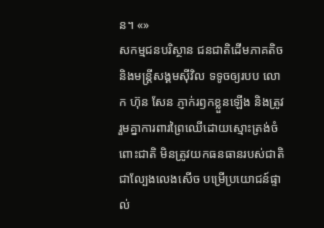ន។ «»
សកម្មជនបរិស្ថាន ជនជាតិដើមភាគតិច និងមន្ត្រីសង្គមស៊ីវិល ទទូចឲ្យរបប លោក ហ៊ុន សែន ភ្ញាក់រឭកខ្លួនឡើង និងត្រូវរួមគ្នាការពារព្រៃឈើដោយស្មោះត្រង់ចំពោះជាតិ មិនត្រូវយកធនធានរបស់ជាតិ ជាល្បែងលេងសើច បម្រើប្រយោជន៍ផ្ទាល់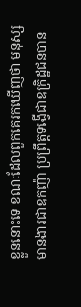ខ្លួននោះទេ ខណៈដែលពួកគេរកឃើញថា មនុស្សមានងារជាឧកញ៉ា ប្រព្រឹត្តទង្វើជាឧក្រិដ្ឋជនបាន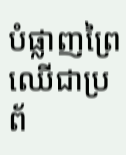បំផ្លាញព្រៃឈើជាប្រព័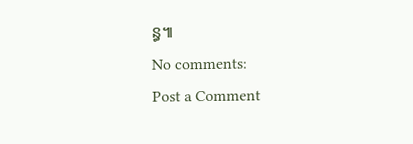ន្ធ៕
No comments:
Post a Comment